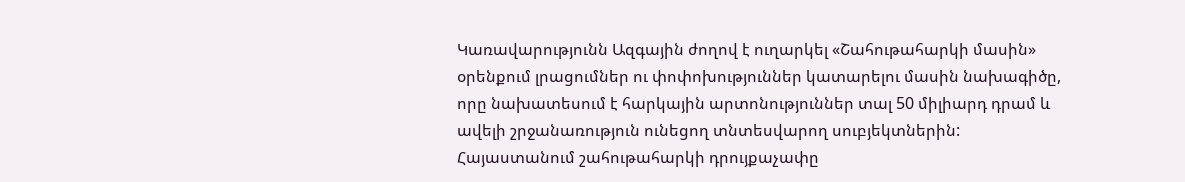Կառավարությունն Ազգային ժողով է ուղարկել «Շահութահարկի մասին» օրենքում լրացումներ ու փոփոխություններ կատարելու մասին նախագիծը, որը նախատեսում է հարկային արտոնություններ տալ 50 միլիարդ դրամ և ավելի շրջանառություն ունեցող տնտեսվարող սուբյեկտներին:
Հայաստանում շահութահարկի դրույքաչափը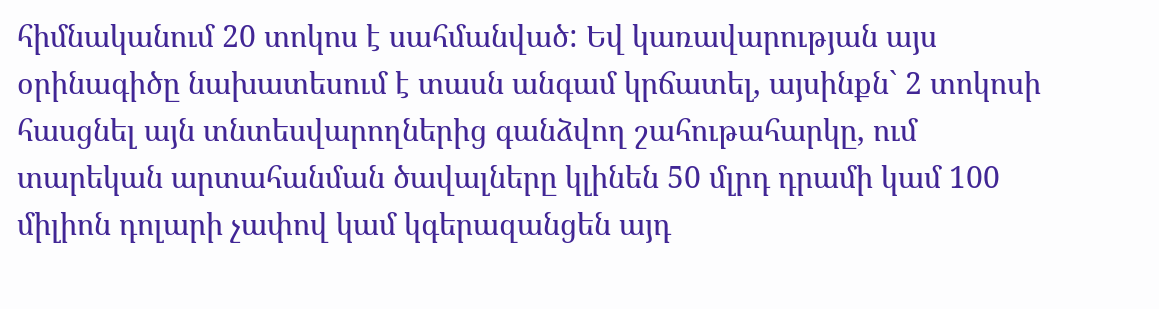հիմնականում 20 տոկոս է սահմանված: Եվ կառավարության այս օրինագիծը նախատեսում է տասն անգամ կրճատել, այսինքն` 2 տոկոսի հասցնել այն տնտեսվարողներից գանձվող շահութահարկը, ում տարեկան արտահանման ծավալները կլինեն 50 մլրդ դրամի կամ 100 միլիոն դոլարի չափով կամ կգերազանցեն այդ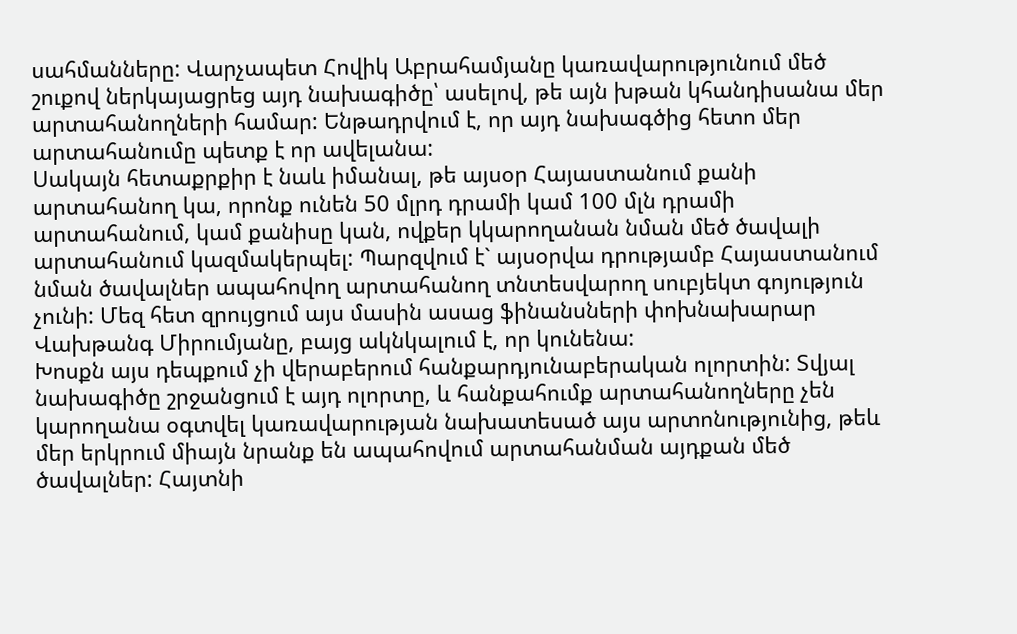սահմանները: Վարչապետ Հովիկ Աբրահամյանը կառավարությունում մեծ շուքով ներկայացրեց այդ նախագիծը՝ ասելով, թե այն խթան կհանդիսանա մեր արտահանողների համար: Ենթադրվում է, որ այդ նախագծից հետո մեր արտահանումը պետք է որ ավելանա:
Սակայն հետաքրքիր է նաև իմանալ, թե այսօր Հայաստանում քանի արտահանող կա, որոնք ունեն 50 մլրդ դրամի կամ 100 մլն դրամի արտահանում, կամ քանիսը կան, ովքեր կկարողանան նման մեծ ծավալի արտահանում կազմակերպել: Պարզվում է` այսօրվա դրությամբ Հայաստանում նման ծավալներ ապահովող արտահանող տնտեսվարող սուբյեկտ գոյություն չունի: Մեզ հետ զրույցում այս մասին ասաց ֆինանսների փոխնախարար Վախթանգ Միրումյանը, բայց ակնկալում է, որ կունենա:
Խոսքն այս դեպքում չի վերաբերում հանքարդյունաբերական ոլորտին: Տվյալ նախագիծը շրջանցում է այդ ոլորտը, և հանքահումք արտահանողները չեն կարողանա օգտվել կառավարության նախատեսած այս արտոնությունից, թեև մեր երկրում միայն նրանք են ապահովում արտահանման այդքան մեծ ծավալներ: Հայտնի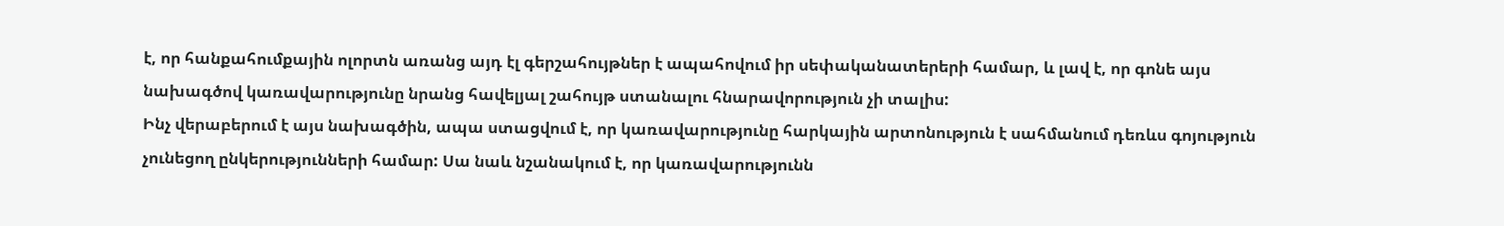է, որ հանքահումքային ոլորտն առանց այդ էլ գերշահույթներ է ապահովում իր սեփականատերերի համար, և լավ է, որ գոնե այս նախագծով կառավարությունը նրանց հավելյալ շահույթ ստանալու հնարավորություն չի տալիս:
Ինչ վերաբերում է այս նախագծին, ապա ստացվում է, որ կառավարությունը հարկային արտոնություն է սահմանում դեռևս գոյություն չունեցող ընկերությունների համար: Սա նաև նշանակում է, որ կառավարությունն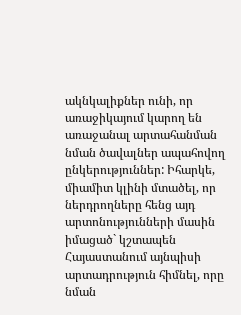ակնկալիքներ ունի, որ առաջիկայում կարող են առաջանալ արտահանման նման ծավալներ ապահովող ընկերություններ: Իհարկե, միամիտ կլինի մտածել, որ ներդրողները հենց այդ արտոնությունների մասին իմացած` կշտապեն Հայաստանում այնպիսի արտադրություն հիմնել, որը նման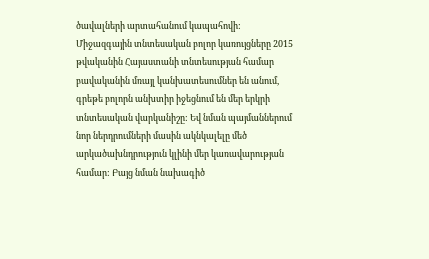ծավալների արտահանում կապահովի:
Միջազգային տնտեսական բոլոր կառույցները 2015 թվականին Հայաստանի տնտեսության համար բավականին մռայլ կանխատեսումներ են անում, գրեթե բոլորն անխտիր իջեցնում են մեր երկրի տնտեսական վարկանիշը: Եվ նման պայմաններում նոր ներդրումների մասին ակնկալելը մեծ արկածախնդրություն կլինի մեր կառավարության համար: Բայց նման նախագիծ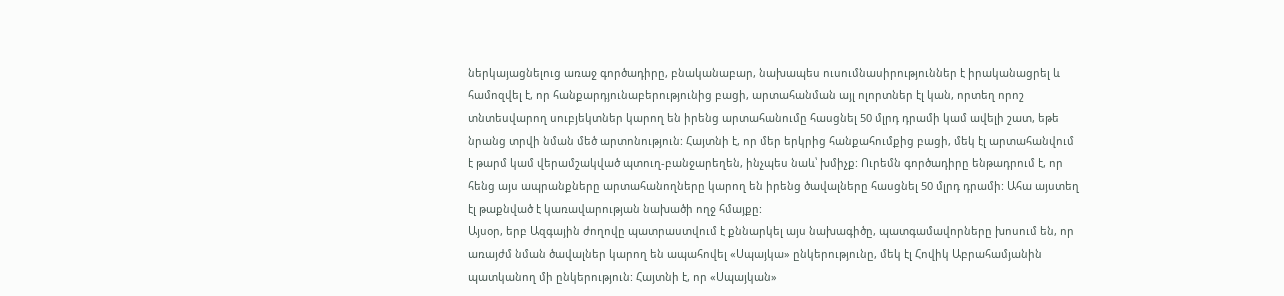ներկայացնելուց առաջ գործադիրը, բնականաբար, նախապես ուսումնասիրություններ է իրականացրել և համոզվել է, որ հանքարդյունաբերությունից բացի, արտահանման այլ ոլորտներ էլ կան, որտեղ որոշ տնտեսվարող սուբյեկտներ կարող են իրենց արտահանումը հասցնել 50 մլրդ դրամի կամ ավելի շատ, եթե նրանց տրվի նման մեծ արտոնություն: Հայտնի է, որ մեր երկրից հանքահումքից բացի, մեկ էլ արտահանվում է թարմ կամ վերամշակված պտուղ-բանջարեղեն, ինչպես նաև՝ խմիչք: Ուրեմն գործադիրը ենթադրում է, որ հենց այս ապրանքները արտահանողները կարող են իրենց ծավալները հասցնել 50 մլրդ դրամի: Ահա այստեղ էլ թաքնված է կառավարության նախածի ողջ հմայքը:
Այսօր, երբ Ազգային ժողովը պատրաստվում է քննարկել այս նախագիծը, պատգամավորները խոսում են, որ առայժմ նման ծավալներ կարող են ապահովել «Սպայկա» ընկերությունը, մեկ էլ Հովիկ Աբրահամյանին պատկանող մի ընկերություն: Հայտնի է, որ «Սպայկան»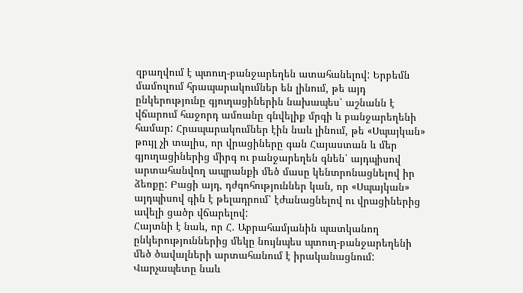զբաղվում է պտուղ-բանջարեղեն ատահանելով: Երբեմն մամուլում հրապարակումներ են լինում, թե այդ ընկերությունը գյուղացիներին նախապես՝ աշնանն է վճարում հաջորդ ամռանը գնվելիք մրգի և բանջարեղենի համար: Հրապարակումներ էին նաև լինում, թե «Սպայկան» թույլ չի տալիս, որ վրացիները գան Հայաստան և մեր գյուղացիներից միրգ ու բանջարեղեն գնեն՝ այդպիսով արտահանվող ապրանքի մեծ մասը կենտրոնացնելով իր ձեռքը: Բացի այդ, դժգոհություններ կան, որ «Սպայկան» այդպիսով գին է թելադրում՝ էժանացնելով ու վրացիներից ավելի ցածր վճարելով:
Հայտնի է նաև, որ Հ. Աբրահամյանին պատկանող ընկերություններից մեկը նույնպես պտուղ-բանջարեղենի մեծ ծավալների արտահանում է իրականացնում: Վարչապետը նաև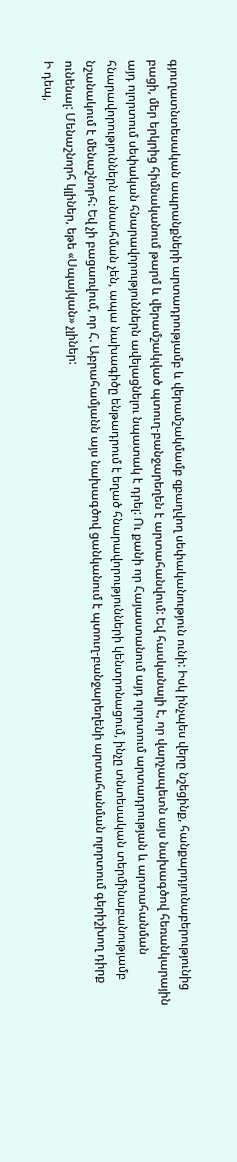գյուղատնտեսական ապրանքների արտադրությամբ և վերամշակմամբ զբաղվող սեփականություն ունի: Իսկ ինչպես վերը նշեցինք, հանքարդյունաբերությունից բացի, մեր երկրից հիմնականում թարմ և վերամշակված պտուղ-բանջարեղեն է արտահանվում: Եվ հասկանալի է, որ վարչապետն այս նախագծով հեռանկարային այդ ոլորտում սեփական հնարավորություններն ավելացնելու նպատակ է դրել: Ու քանի որ Հայաստանում այդ ոլորտում արտադրության և արտահանման հնարավորություններն անսահման չեն, ապա նախագիծը ենթադրում է եղած հնարավորությունների կենտրոնացում, ինչը տնտեսական տերմինաբանությամբ նշանակում է մենաշնորհ: Եվ չի բացառվում, որ Հ. Աբրահամյանն այս նախագծով ցանկանում է պտուղ-բանջարեղենի արտահանման ոլորտում գերիշխող դիրք ունենալ: Մենաշնորհ կլիներ, եթե «Սպայկան» չլիներ:
Ի դեպ,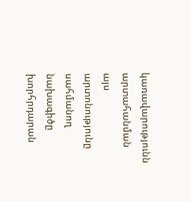կառավարությունն արտահանման այս արտոնությունը սահմանող նախագիծը խորհրդարան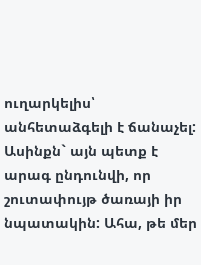ուղարկելիս՝ անհետաձգելի է ճանաչել: Ասինքն` այն պետք է արագ ընդունվի, որ շուտափույթ ծառայի իր նպատակին: Ահա, թե մեր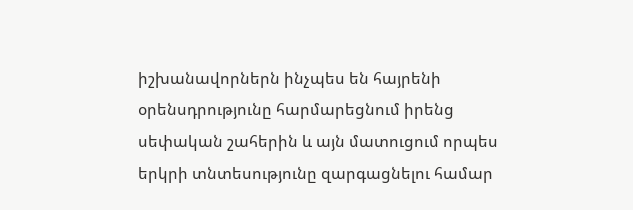իշխանավորներն ինչպես են հայրենի օրենսդրությունը հարմարեցնում իրենց սեփական շահերին և այն մատուցում որպես երկրի տնտեսությունը զարգացնելու համար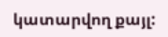կատարվող քայլ: